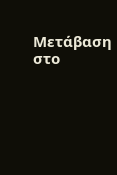Μετάβαση στο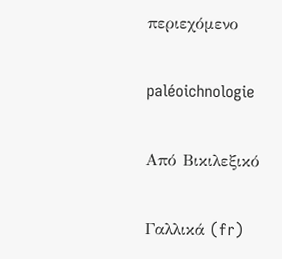περιεχόμενο

paléoichnologie

Από Βικιλεξικό

Γαλλικά (fr)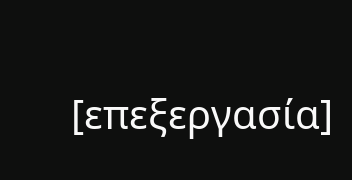[επεξεργασία]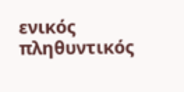ενικός         πληθυντικός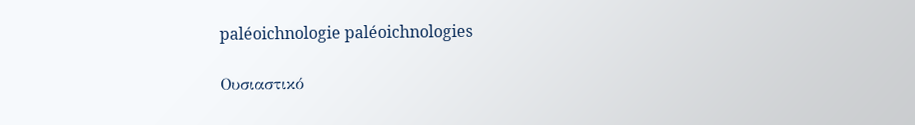paléoichnologie paléoichnologies

Ουσιαστικό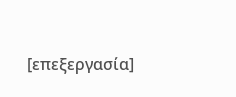[επεξεργασία]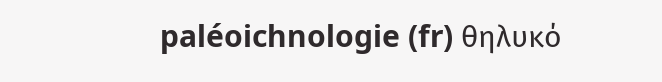paléoichnologie (fr) θηλυκό